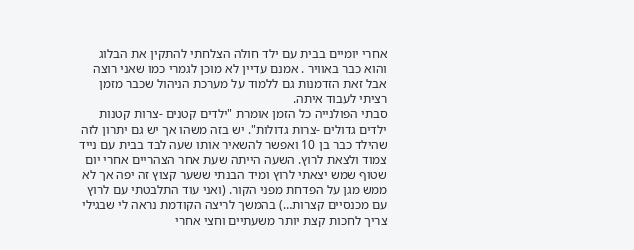אחרי יומיים בבית עם ילד חולה הצלחתי להתקין את הבלוג והוא כבר באוויר . אמנם עדיין לא מוכן לגמרי כמו שאני רוצה אבל זאת הזדמנות גם ללמוד על מערכת הניהול שכבר מזמן רציתי לעבוד איתה.
סבתי הפולנייה כל הזמן אומרת "ילדים קטנים -צרות קטנות ילדים גדולים -צרות גדולות". יש בזה משהו אך יש גם יתרון לזה שהילד כבר בן 10 ואפשר להשאיר אותו שעה לבד בבית עם נייד צמוד ולצאת לרוץ. השעה הייתה שעת אחר הצהריים אחרי יום שטוף שמש יצאתי לרוץ ומיד הבנתי ששער קצוץ זה יפה אך לא ממש מגן על הפדחת מפני הקור. (ואני עוד התלבטתי עם לרוץ עם מכנסיים קצרות…) בהמשך לריצה הקודמת נראה לי שבגילי צריך לחכות קצת יותר משעתיים וחצי אחרי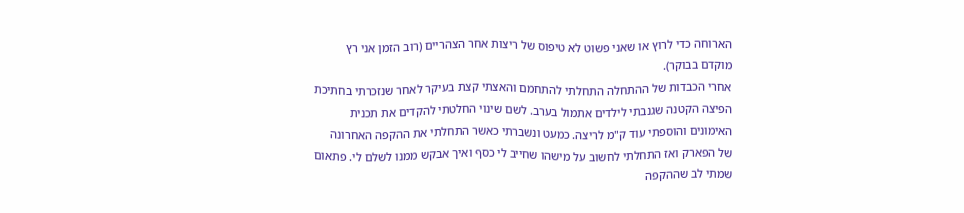הארוחה כדי לרוץ או שאני פשוט לא טיפוס של ריצות אחר הצהריים (רוב הזמן אני רץ מוקדם בבוקר).
אחרי הכבדות של ההתחלה התחלתי להתחמם והאצתי קצת בעיקר לאחר שנזכרתי בחתיכת הפיצה הקטנה שגנבתי לילדים אתמול בערב. לשם שינוי החלטתי להקדים את תכנית האימונים והוספתי עוד ק"מ לריצה. כמעט ונשברתי כאשר התחלתי את ההקפה האחרונה של הפארק ואז התחלתי לחשוב על מישהו שחייב לי כסף ואיך אבקש ממנו לשלם לי. פתאום שמתי לב שההקפה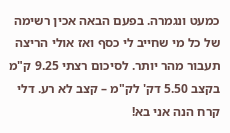כמעט ונגמרה. בפעם הבאה אכין רשימה של כל מי שחייב לי כסף ואז אולי הריצה תעבור מהר יותר. לסיכום רצתי 9.25 ק"מ בקצב 5.50 דק' לק"מ – קצב לא רע. דלי קרח הנה אני בא!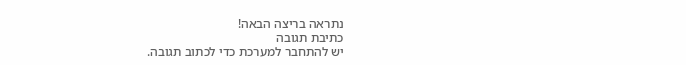נתראה בריצה הבאה!
כתיבת תגובה
יש להתחבר למערכת כדי לכתוב תגובה.